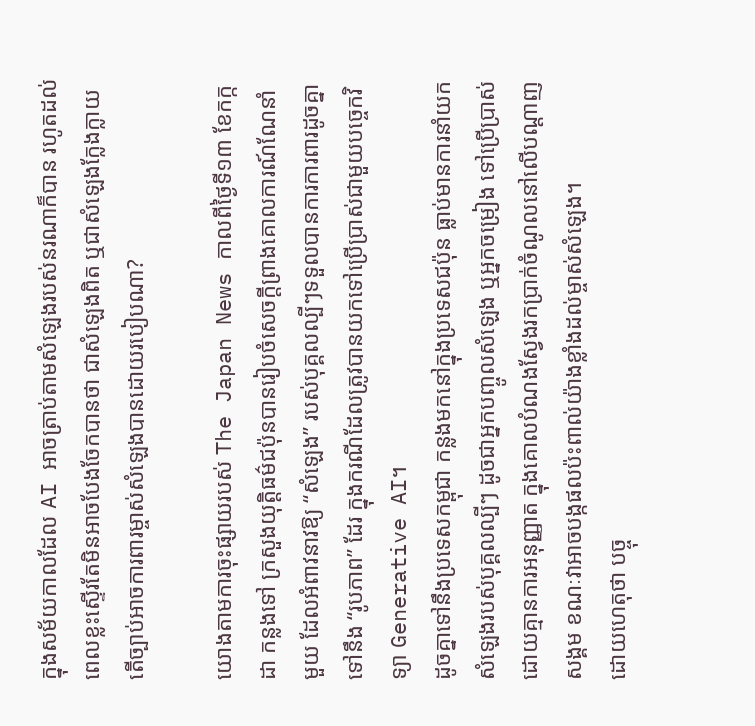ក្នុងសម័យកាលដែល AI អាចត្រាប់តាមសំឡេងរបស់នរណាក៏បាន រហូតដល់ពេលខ្លះស្ទើរតែមិនអាចបែងចែកបានថា ជាសំឡេងពិត ឬជាសំឡេងក្លែងក្លាយ តើច្បាប់អាចការពារម្ចាស់សំឡេងបានដោយរបៀបណា?

យោងតាមការចុះផ្សាយរបស់ The Japan News កាលពីថ្ងៃទី១៣ ខែកក្កដា កន្លងទៅ ក្រសួងយុត្តិធម៌ជប៉ុនបានរៀបចំសេចក្តីព្រាងគោលការណ៍ណែនាំមួយ ដែលអំពាវនាវឱ្យ “សំឡេង” របស់បុគ្គលល្បីៗទទួលបានការការពារដូចគ្នាទៅនឹង “រូបភាព” ដែរ ក្នុងករណីដែលត្រូវបានយកទៅប្រើប្រាស់ជាមួយបច្ចេកវិទ្យា Generative AI។
ដូចគ្នាទៅនឹងប្រទេសកម្ពុជា កន្លងមកនៅក្នុងប្រទេសជប៉ុន ធ្លាប់មានការនាំយកសំឡេងរបស់បុគ្គលល្បីៗ ដូចជាអ្នកបញ្ចូលសំឡេង ឬអ្នកចម្រៀង ទៅប្រើប្រាស់ដោយគ្មានការអនុញ្ញាត ក្នុងគោលបំណងស្វែងរកប្រាក់ចំណូលនៅលើបណ្ដាញសង្គម ខណៈវាអាចបង្កផលប៉ះពាល់យ៉ាងខ្លាំងដល់ម្ចាស់សំឡេង។
ដោយហេតុថា បច្ចុ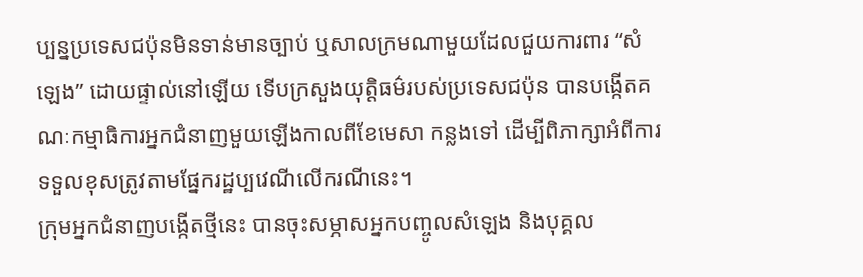ប្បន្នប្រទេសជប៉ុនមិនទាន់មានច្បាប់ ឬសាលក្រមណាមួយដែលជួយការពារ “សំឡេង” ដោយផ្ទាល់នៅឡើយ ទើបក្រសួងយុត្តិធម៌របស់ប្រទេសជប៉ុន បានបង្កើតគណៈកម្មាធិការអ្នកជំនាញមួយឡើងកាលពីខែមេសា កន្លងទៅ ដើម្បីពិភាក្សាអំពីការទទួលខុសត្រូវតាមផ្នែករដ្ឋប្បវេណីលើករណីនេះ។
ក្រុមអ្នកជំនាញបង្កើតថ្មីនេះ បានចុះសម្ភាសអ្នកបញ្ចូលសំឡេង និងបុគ្គល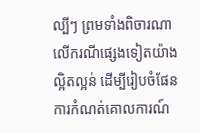ល្បីៗ ព្រមទាំងពិចារណាលើករណីផ្សេងទៀតយ៉ាងល្អិតល្អន់ ដើម្បីរៀបចំផែនការកំណត់គោលការណ៍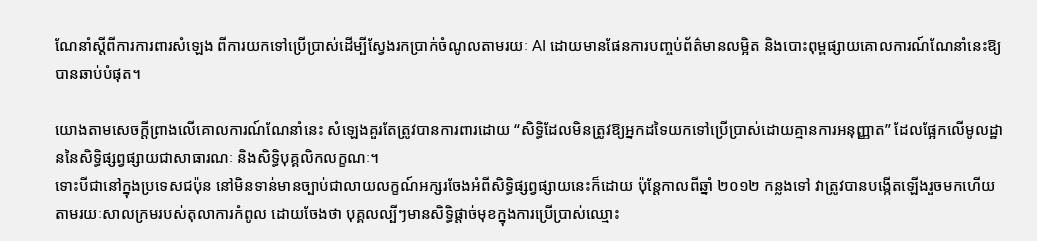ណែនាំស្តីពីការការពារសំឡេង ពីការយកទៅប្រើប្រាស់ដើម្បីស្វែងរកប្រាក់ចំណូលតាមរយៈ AI ដោយមានផែនការបញ្ចប់ព័ត៌មានលម្អិត និងបោះពុម្ពផ្សាយគោលការណ៍ណែនាំនេះឱ្យបានឆាប់បំផុត។

យោងតាមសេចក្តីព្រាងលើគោលការណ៍ណែនាំនេះ សំឡេងគួរតែត្រូវបានការពារដោយ “សិទ្ធិដែលមិនត្រូវឱ្យអ្នកដទៃយកទៅប្រើប្រាស់ដោយគ្មានការអនុញ្ញាត” ដែលផ្អែកលើមូលដ្ឋាននៃសិទ្ធិផ្សព្វផ្សាយជាសាធារណៈ និងសិទ្ធិបុគ្គលិកលក្ខណៈ។
ទោះបីជានៅក្នុងប្រទេសជប៉ុន នៅមិនទាន់មានច្បាប់ជាលាយលក្ខណ៍អក្សរចែងអំពីសិទ្ធិផ្សព្វផ្សាយនេះក៏ដោយ ប៉ុន្តែកាលពីឆ្នាំ ២០១២ កន្លងទៅ វាត្រូវបានបង្កើតឡើងរួចមកហើយ តាមរយៈសាលក្រមរបស់តុលាការកំពូល ដោយចែងថា បុគ្គលល្បីៗមានសិទ្ធិផ្ដាច់មុខក្នុងការប្រើប្រាស់ឈ្មោះ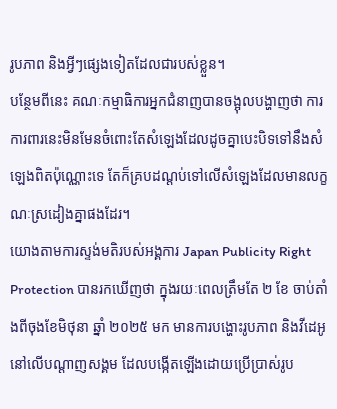រូបភាព និងអ្វីៗផ្សេងទៀតដែលជារបស់ខ្លួន។
បន្ថែមពីនេះ គណៈកម្មាធិការអ្នកជំនាញបានចង្អុលបង្ហាញថា ការការពារនេះមិនមែនចំពោះតែសំឡេងដែលដូចគ្នាបេះបិទទៅនឹងសំឡេងពិតប៉ុណ្ណោះទេ តែក៏គ្របដណ្តប់ទៅលើសំឡេងដែលមានលក្ខណៈស្រដៀងគ្នាផងដែរ។
យោងតាមការស្ទង់មតិរបស់អង្គការ Japan Publicity Right Protection បានរកឃើញថា ក្នុងរយៈពេលត្រឹមតែ ២ ខែ ចាប់តាំងពីចុងខែមិថុនា ឆ្នាំ ២០២៥ មក មានការបង្ហោះរូបភាព និងវីដេអូនៅលើបណ្តាញសង្គម ដែលបង្កើតឡើងដោយប្រើប្រាស់រូប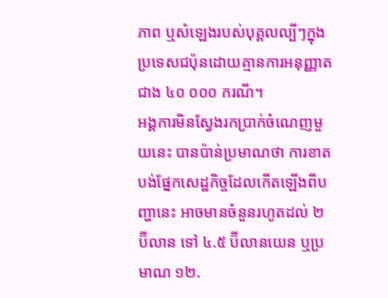ភាព ឬសំឡេងរបស់បុគ្គលល្បីៗក្នុងប្រទេសជប៉ុនដោយគ្មានការអនុញ្ញាត ជាង ៤០ ០០០ ករណី។
អង្គការមិនស្វែងរកប្រាក់ចំណេញមួយនេះ បានប៉ាន់ប្រមាណថា ការខាតបង់ផ្នែកសេដ្ឋកិច្ចដែលកើតឡើងពីបញ្ហានេះ អាចមានចំនួនរហូតដល់ ២ ប៊ីលាន ទៅ ៤.៥ ប៊ីលានយេន ឬប្រមាណ ១២.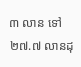៣ លាន ទៅ ២៧.៧ លានដុ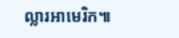ល្លារអាមេរិក៕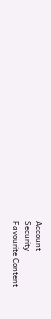Account
Security
Favourite Content